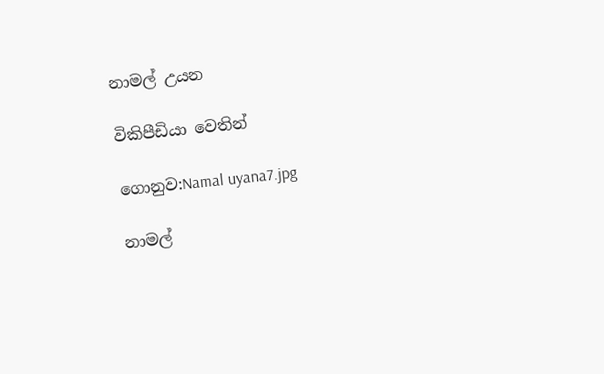නාමල් උයන

විකිපීඩියා වෙතින්

ගොනුව:Namal uyana7.jpg

නාමල්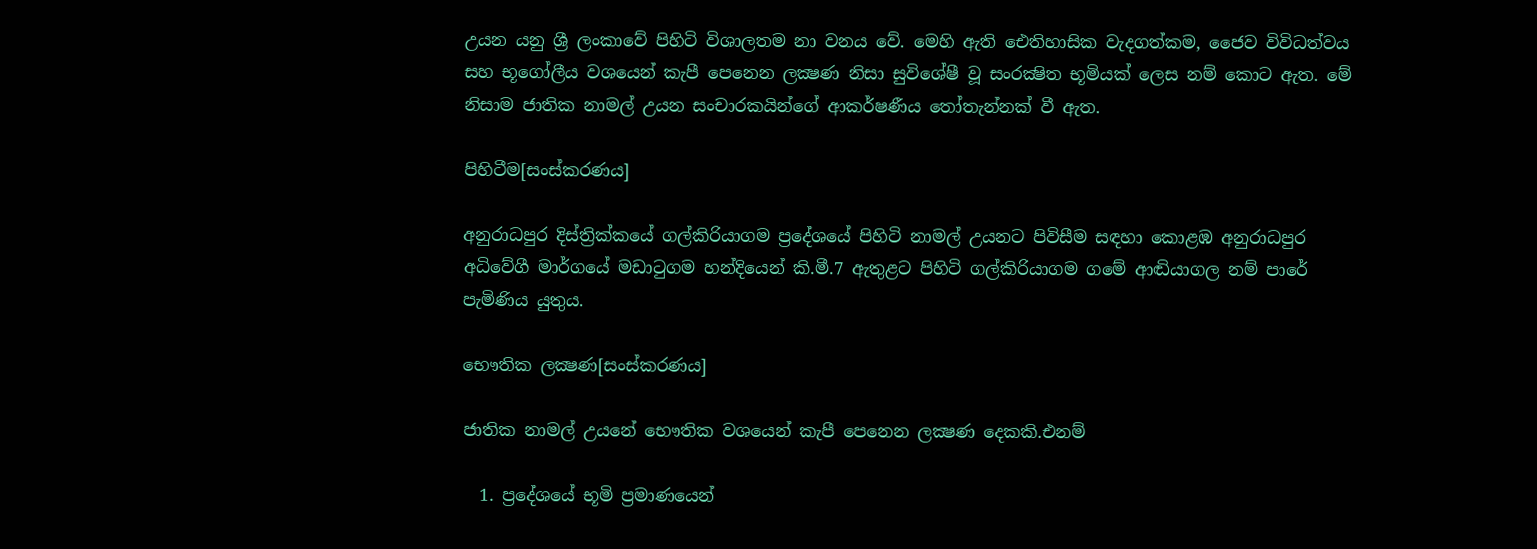උයන යනු ශ්‍රී ලංකාවේ පිහිටි විශාලතම නා වනය වේ. මෙහි ඇති ඓතිහාසික වැදගත්කම, ජෛව විවිධත්වය සහ භූගෝලීය වශයෙන් කැපී පෙනෙන ලක්‍ෂණ නිසා සුවිශේෂී වූ සංරක්‍ෂිත භූමියක් ලෙස නම් කොට ඇත. මේ නිසාම ජාතික නාමල් උයන සංචාරකයින්ගේ ආකර්ෂණීය තෝතැන්නක් වී ඇත.

පිහිටීම[සංස්කරණය]

අනුරාධපුර දිස්ත්‍රික්කයේ ගල්කිරියාගම ප්‍රදේශයේ පිහිටි නාමල් උයනට පිවිසීම සඳහා කොළඹ අනුරාධපුර අධිවේගී මාර්ගයේ මඩාටුගම හන්දියෙන් කි.මී.7 ඇතුළට පිහිටි ගල්කිරියාගම ගමේ ආඬියාගල නම් පාරේ පැමිණිය යුතුය.

භෞතික ලක්‍ෂණ[සංස්කරණය]

ජාතික නාමල් උයනේ ‍භෞතික වශයෙන් කැපී පෙනෙන ලක්‍ෂණ දෙකකි.එනම්

  1. ප්‍රදේශයේ භූමි ප්‍රමාණයෙන්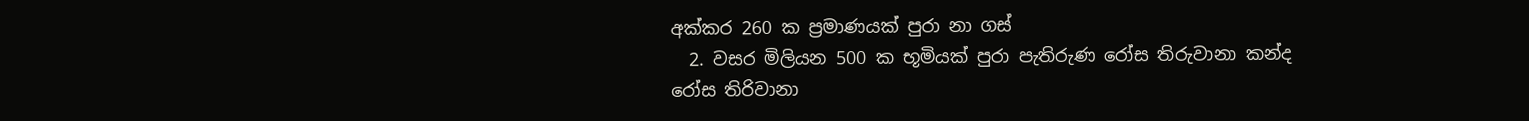අක්කර 260 ක ප්‍රමාණයක් පුරා නා ගස්
  2. වසර මිලියන 500 ක භූමියක් පුරා පැතිරුණ රෝස තිරුවානා කන්ද
රෝස තිරිවානා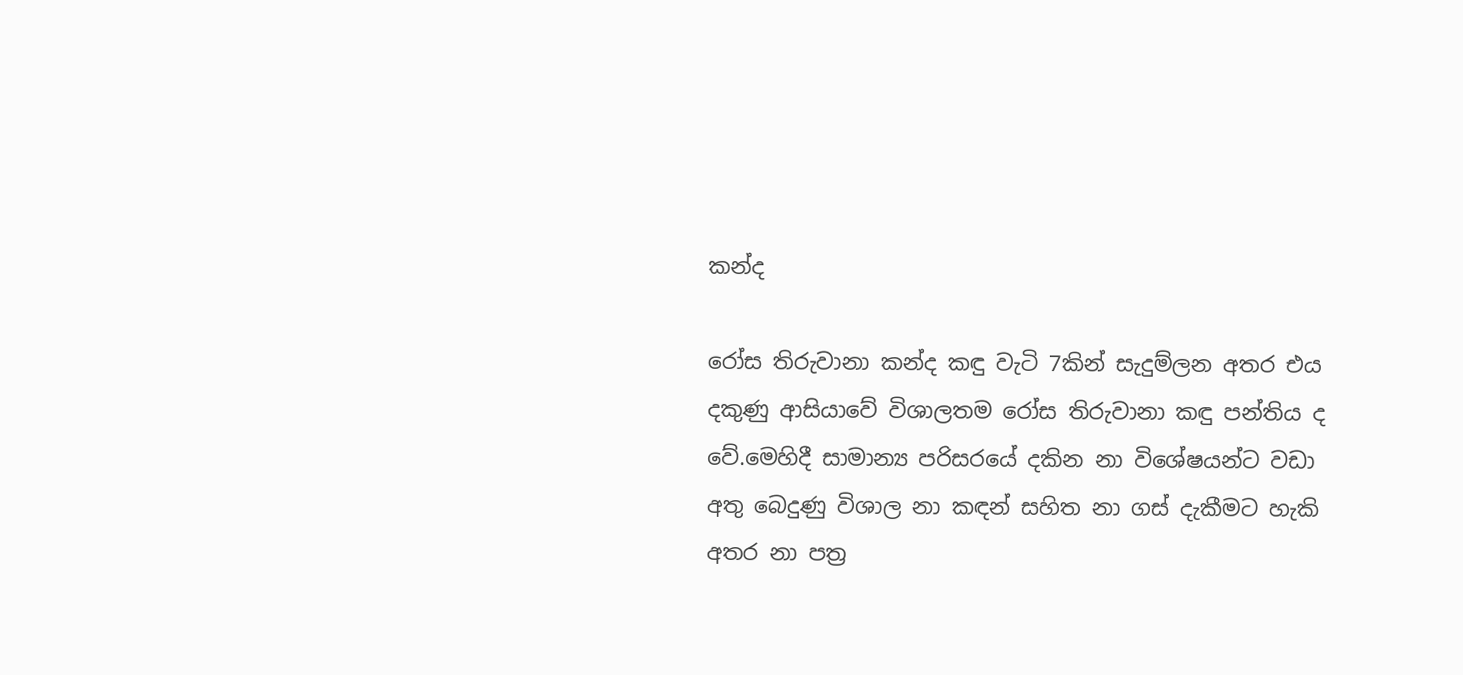කන්ද

රෝස තිරුවානා කන්ද කඳු වැටි 7කින් සැදුම්ලන අතර එය දකුණු ආසියාවේ විශාලතම රෝස තිරුවානා කඳු පන්තිය ද වේ.මෙහිදී සාමාන්‍ය පරිසරයේ දකින නා විශේෂයන්ට වඩා අතු ‍‍‍බෙදුණු විශාල නා කඳන් සහිත නා ගස් දැකීමට හැකි අතර නා පත්‍ර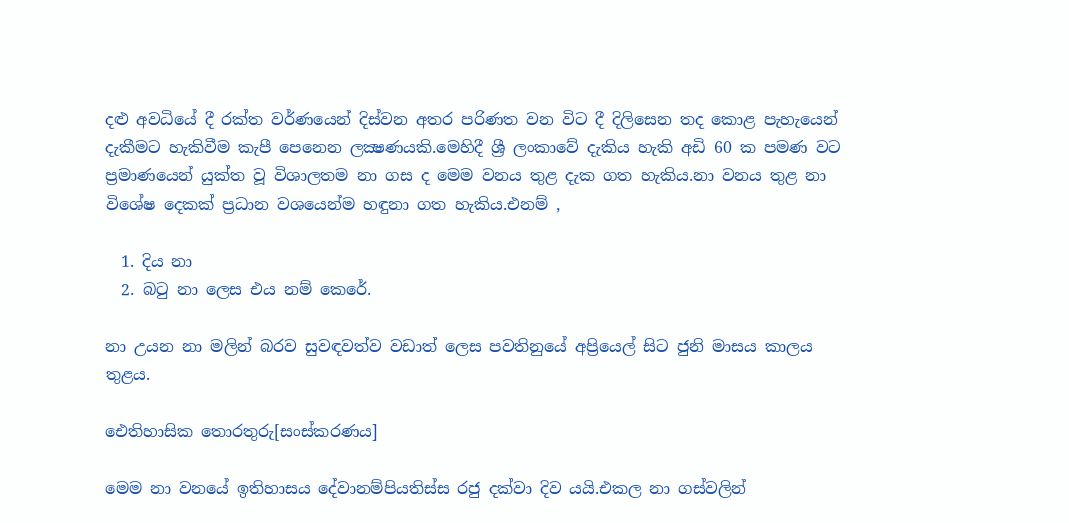දළු අවධියේ දී රක්ත වර්ණයෙන් දිස්වන අතර පරිණත වන විට දී දිලිසෙන තද කොළ පැහැයෙන් දැකීමට හැකිවීම කැපී පෙනෙන ලක්‍ෂණයකි.මෙහිදී ශ්‍රී ලංකාවේ දැකිය හැකි අඩි 60 ක පමණ වට ප්‍රමාණයෙන් යුක්ත වූ විශාලතම නා ගස ද මෙම වනය තුළ දැක ගත හැකිය.නා වනය තුළ නා වි‍ශේෂ දෙකක් ප්‍රධාන වශයෙන්ම හඳුනා ගත හැකිය.එනම් ,

  1. දිය නා
  2. බටු නා ලෙස එය නම් කෙරේ.

නා උයන නා මලින් බරව සුවඳවත්ව වඩාත් ලෙස පවතිනුයේ අප්‍රියෙල් සිට ජුනි මාසය කාලය තුළය.

ඓතිහාසික තොරතුරු[සංස්කරණය]

මෙම නා වනයේ ඉතිහාසය දේවානම්පියතිස්ස රජු දක්වා දිව යයි.එකල නා ගස්වලින්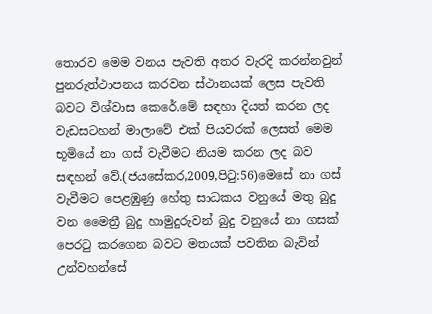තොරව මෙම වනය පැවති අතර වැරදි කරන්නවුන් පුනරුත්ථාපනය කරවන ස්ථානයක් ලෙස පැවති බවට විශ්වාස කෙරේ.මේ සඳහා දියත් කරන ලද වැඩසටහන් මාලාවේ එක් පියවරක් ලෙසත් මෙම භූමියේ නා ගස් වැවීමට නියම කරන ලද බව සඳහන් වේ.(ජයසේකර,2009,පිටු:56)මෙසේ නා ගස් වැවීමට පෙළඹුණු හේතු සාධකය වනුයේ මතු බුදු වන මෛත්‍රී බුදු හාමුදුරුවන් බුදු වනුයේ නා ගසක් පෙරටු කරගෙන බවට මතයක් පවතින බැවින් උන්වහන්සේ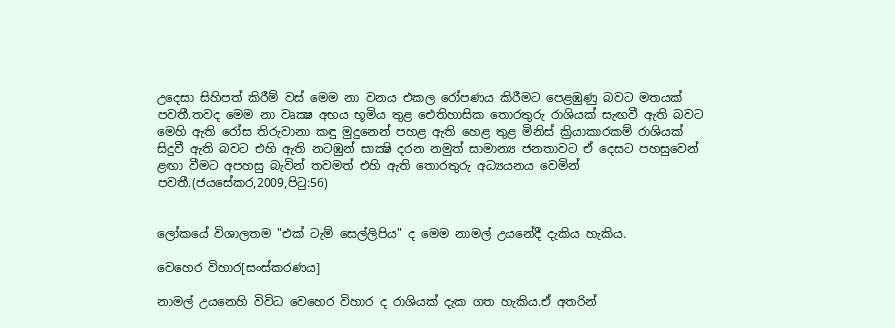උදෙසා සිහිපත් කිරීම් වස් මෙම නා වනය එකල රෝපණය කිරීමට පෙළඹුණු බවට මතයක් පවතී.තවද මෙම නා වෘක්‍ෂ අභය භූමිය තුළ ඓතිහාසික තොරතුරු රාශියක් සැඟවී ඇති බවට මෙහි ඇති රෝස තිරුවානා කඳු මුදුනෙන් පහළ ඇති හෙළ තුළ මිනිස් ක්‍රියාකාරකම් රාශියක් සිදුවී ඇති බවට එහි ඇති නටඹුන් සාක්‍ෂි දරන නමුත් සාමාන්‍ය ජනතාවට ඒ දෙසට පහසුවෙන් ළඟා වීමට අපහසු බැවින් තවමත් එහි ඇති තොරතුරු අධ්‍යයනය වෙමින් පවතී.(ජයසේකර,2009,පිටු:56)


ලෝකයේ විශාලතම "එක් ටැම් සෙල්ලිපිය" ද මෙම නාමල් උයනේදී දැකිය හැකිය.

වෙහෙර විහාර[සංස්කරණය]

නාමල් උයනෙහි විවිධ වෙහෙර විහාර ද රාශියක් දැක ගත හැකිය.ඒ අතරින්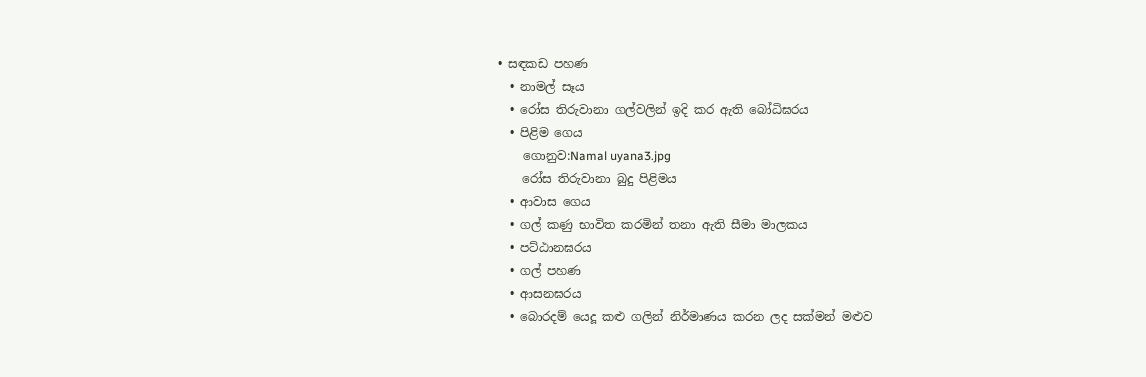• සඳකඩ පහණ
  • නාමල් සෑය
  • රෝස තිරුවානා ගල්වලින් ඉදි කර ඇති බෝධිඝරය
  • පිළිම ගෙය
    ගොනුව:Namal uyana3.jpg
    රෝස තිරුවානා බුදු පිළිමය
  • ආවාස ගෙය
  • ගල් කණු භාවිත කරමින් තනා ඇති සීමා මාලකය
  • පට්ඨානඝරය
  • ගල් පහණ
  • ආසනඝරය
  • බොරදම් යෙදූ කළු ගලින් නිර්මාණය කරන ලද සක්මන් මළුව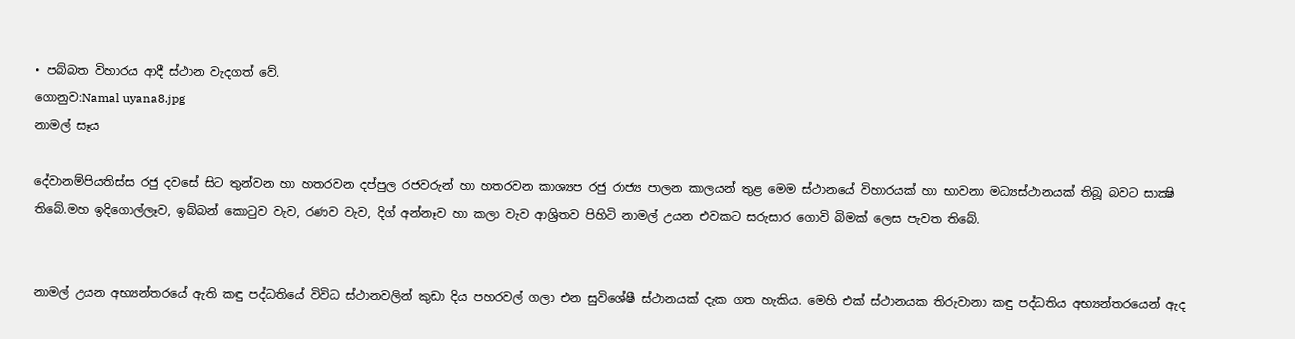• පබ්බත විහාරය ආදී ස්ථාන වැදගත් වේ.
ගොනුව:Namal uyana8.jpg
නාමල් සෑය

දේවානම්පියතිස්ස රජු දවසේ සිට තුන්වන හා හතරවන දප්පුල රජවරුන් හා හතරවන කාශ්‍යප රජු රාජ්‍ය පාලන කාලයන් තුළ මෙම ස්ථානයේ විහාරයක් හා භාවනා මධ්‍යස්ථානයක් තිබූ බවට සාක්‍ෂි තිබේ.මහ ඉදිගොල්ලෑව, ඉබ්බන් කොටුව වැව, රණව වැව, දිග් අන්නෑව හා කලා වැව ආශ්‍රිතව පිහිටි නාමල් උයන එවක‍ට සරුසාර ගොවි බිමක් ලෙස පැවත ති‍බේ.


නාමල් උයන අභ්‍යන්තරයේ ඇති කඳු පද්ධතියේ විවිධ ස්ථානවලින් කුඩා දිය පහරවල් ගලා එන සුවිශේෂී ස්ථානයක් දැක ගත හැකිය. මෙහි එක් ස්ථානයක තිරුවානා කඳු පද්ධතිය අභ්‍යන්තරයෙන් ඇද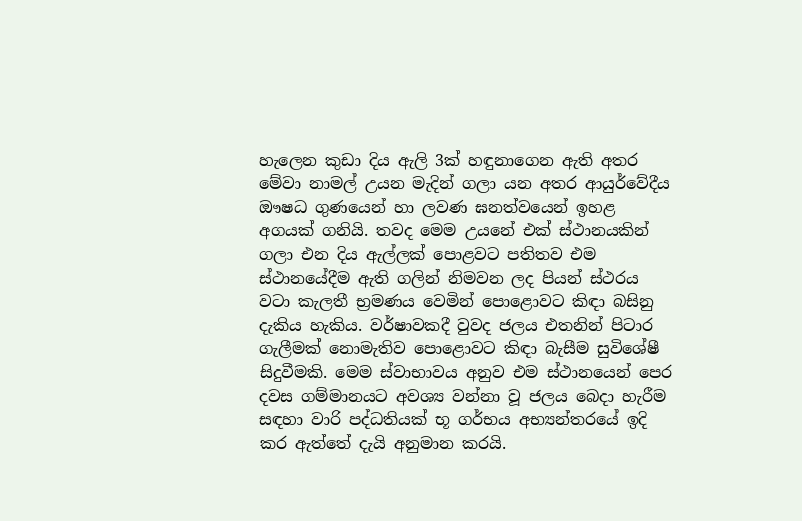හැලෙන කුඩා දිය ඇලි 3ක් හඳුනාගෙන ඇති අතර මේවා නාමල් උයන මැදින් ගලා යන අතර ආයුර්වේදීය ඖෂධ ගුණයෙන් හා ලවණ ඝනත්වයෙන් ඉහළ අගයක් ගනියි. තවද මෙම උයනේ එක් ස්ථානයකින් ගලා එන දිය ඇල්ලක් පොළවට පතිත‍ව එම ස්ථානයේදීම ඇති ගලින් නිමවන ලද පියන් ස්ථරය වටා කැලතී භ්‍රමණය වෙමින් පොළොවට කිඳා බසිනු දැකිය හැකිය. වර්ෂාවකදී වුවද ජලය එතනින් පිටාර ගැලීමක් නොමැතිව පොළොවට කිඳා බැසීම සුවිශේෂී සිදුවීමකි. මෙම ස්වාභාවය අනුව එම ස්ථානයෙන් පෙර දවස ගම්මානයට අවශ්‍ය වන්නා වූ ජලය බෙදා හැරීම සඳහා වාරි පද්ධතියක් භූ ගර්භය අභ්‍යන්තරයේ ඉදි කර ඇත්තේ දැයි අනුමාන කරයි.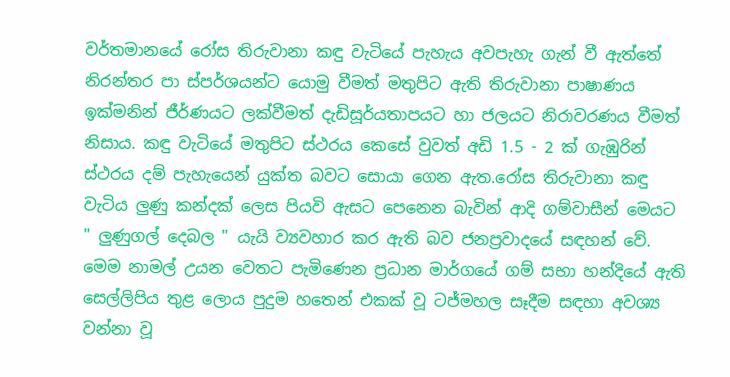වර්තමානයේ රෝස තිරුවානා කඳු වැටියේ පැහැය අවපැහැ ගැන් වී ඇත්තේ නිරන්තර පා ස්පර්ශයන්ට යොමු ‍වීමත් මතුපිට ඇති තිරුවානා පාෂාණය ඉක්මනින් ජීර්ණයට ලක්වීමත් දැඩිසූර්යතාපයට හා ජලයට නිරාවරණය වීමත් නිසාය. කඳු වැටියේ මතුපිට ස්ථරය කෙසේ වුවත් අඩි 1.5 - 2 ක් ගැඹුරින් ස්ථරය දම් පැහැයෙන් යුක්ත බවට සොයා ගෙන ඇත.රෝස තිරුවානා කඳු වැටිය ලුණු කන්දක් ලෙස පියවි ඇසට පෙනෙන බැවින් ආදි ගම්වාසීන් මෙයට " ලුණුගල් දෙබල " යැයි ව්‍යවහාර කර ඇති බ‍ව ජනප්‍රවාදයේ සඳහන් වේ. මෙම නාමල් උයන වෙතට පැමිණෙන ප්‍රධාන මාර්ගයේ ගම් සභා හන්දියේ ඇති සෙල්ලිපිය තුළ ලොය පුදුම හතෙන් එකක් වූ ටජ්මහල සෑදීම සඳහා අවශ්‍ය වන්නා වූ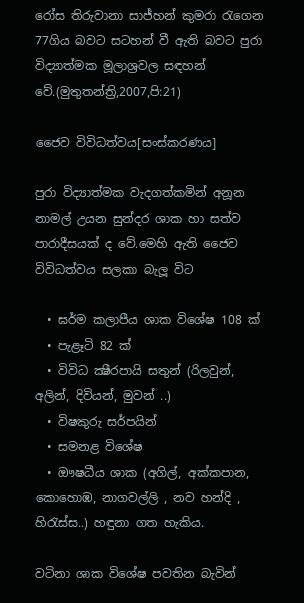රෝස තිරුවානා සාජ්හන් කුම‍රා රැගෙන 77ගිය බවට සටහන් වී ඇති බවට පුරා විද්‍යාත්මක මූලාශ්‍රවල සඳහන් වේ.(මුතුතන්ත්‍රි,2007,පි:21)

ජෛව විවිධත්වය[සංස්කරණය]

පුරා විද්‍යාත්මක වැදගත්කමින් අනූන නාමල් උයන සුන්දර ශාක හා සත්ව පාරාදීසයක් ද වේ.මෙහි ඇති ජෛව විවිධත්වය සලකා බැලූ විට

  • ඝර්ම කලාපීය ශාක විශේෂ 108 ක්
  • පැළෑටි 82 ක්
  • විවිධ ක්‍ෂීරපායි සතුන් (රිලවුන්, අලින්, දිවියන්, මුවන් ..)
  • විෂකුරු සර්පයින්
  • සමනළ විශේෂ
  • ඖෂධීය ශාක (අගිල්, අක්කපාන, කොහොඹ, නාගවල්ලි , නව ‍හන්දි , හිරැස්ස..) හඳුනා ගත හැකිය.

වටිනා ශාක විශේෂ පවතින බැවින්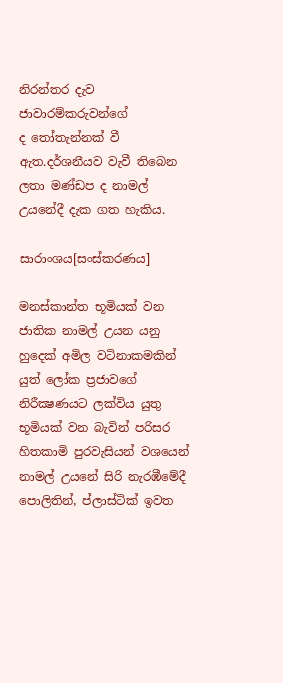නිරන්තර දැව ජාවාරම්කරුවන්ගේ ද ‍තෝතැන්නක් වී ඇත.දර්ශනීයව වැවී තිබෙන ලතා මණ්ඩප ද නාමල් උයනේදී දැක ගත හැකිය.

සාරාංශය[සංස්කරණය]

මනස්කාන්ත භූමියක් වන ජාතික නාමල් උයන යනු හුදෙක් අමිල වටිනාකමකින් යුත් ලෝක ප්‍රජාවගේ නිරීක්‍ෂණයට ලක්විය යුතු භූමියක් වන බැවින් පරිසර හිතකාමි පුරවැසියන් වශයෙන් නාමල් උයනේ සිරි නැරඹීමේදී පොලිතින්, ප්ලාස්ටික් ඉවත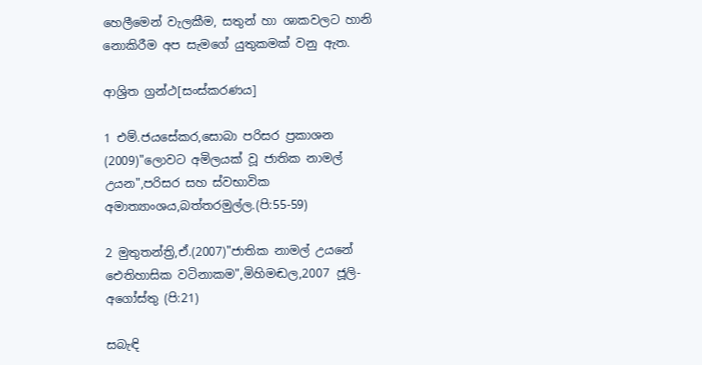හෙලීමෙන් වැලකීම, සතුන් හා ශාකවලට හානි නොකිරීම අප සැමගේ යුතුකමක් වනු ඇත.

ආශ්‍රිත ග්‍රන්ථ[සංස්කරණය]

1 එම්.ජයසේකර,සොබා පරිසර ප්‍රකාශන (2009)"ලොවට අමිලයක් වූ ජාතික නාමල් උයන",පරිසර සහ ස්වභාවික අමාත්‍යාංශය,බත්තරමුල්ල.(පි:55-59)

2 මුතුතන්ත්‍රි,ඒ.(2007)"ජාතික නාමල් උයනේ ඓතිහාසික වටිනාකම",මිහිමඬල,2007 ජූලි-අගෝස්තු (පි:21)

සබැඳි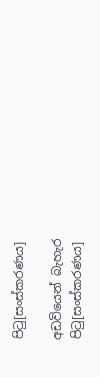පිටු[සංස්කරණය]

අඩවියෙන් බැහැර පිටු[සංස්කරණය]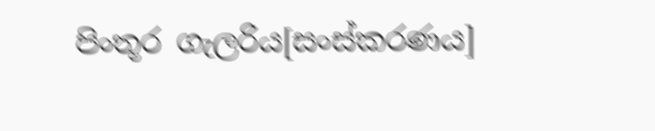පිංතූර ගැලරිය[සංස්කරණය]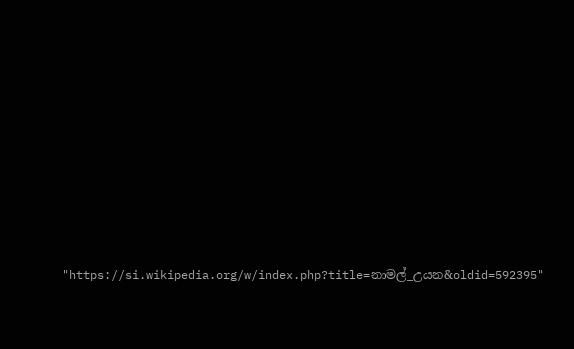"https://si.wikipedia.org/w/index.php?title=නාමල්_උයන&oldid=592395"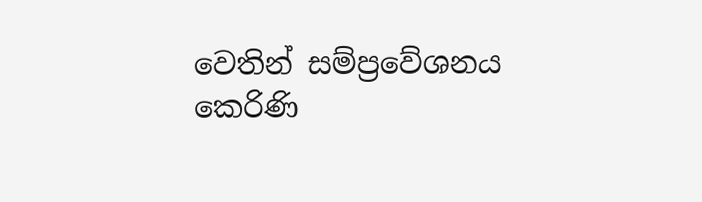වෙතින් සම්ප්‍රවේශනය කෙරිණි